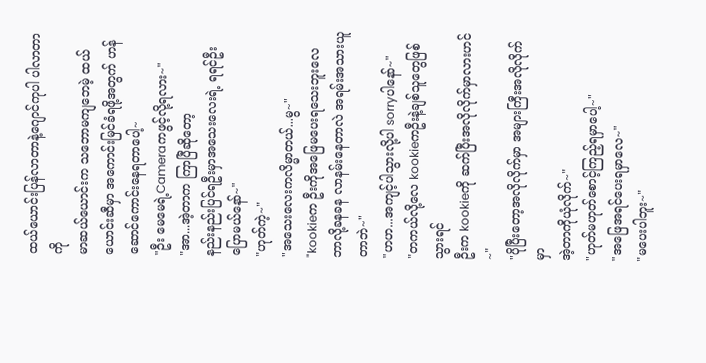ထယ်ယောင်းပြန်လာတာနဲ့ဂျောင်ကုပါ ပါလာတာကို
မာဆယ်ယောင်းက သဘောမကျဘေမဲ့ ထယ်ယောင်းဆီမှာ အကောင်းမြင်ခံရဖို့အတွက် ဟန်ဆောင်ကောင်းနေရတာပေါ့~
"ဦး မေမေရဲ့Cameraကဖွင့်လို့ရလား~"
"အာ...အဲ့တာက ကြာပြီဆိုတော့
နည်းနည်းပြင်ရဦးမှာအသေးလေးရဲ့ ရရင်ဦးပြောမယ်နော်~"
"ဟုတ်ကဲ့~"
"အသေးလေးကလိမ္မာတယ်...မွ~"
"kookieက ဦးကိုအဖြေမပေးရသေးဘူးလေ
ဘာလို့ခနခန လာနမ်းနေတာလဲ အရမ်းအသားယူတာဘဲ~"
"ဟဟ...အကျင့်ပါသွားလို့ပါ sorryပါနော်~"
"တကယ်လို့လေ kookieကဦးနဲ့ချစ်သူတွေဖြစ်သွားရင်
ဦးက kookieကို ဆက်ပြီးအလိုလိုက်မှာလားဟင်~"
"ပိုပြီးတော့အလိုလိုက်မှာ အများကြီးအလိုလိုက်မှာ
အဲ့တာကိုယုံလိုက်~"
"ဟုတ်မဟုတ်စောင့်ကြည့်ရမှာပေါ့~"
"အဖြေအရင်ပေးရမှာလေ~"
"မပေးပါဘူး~"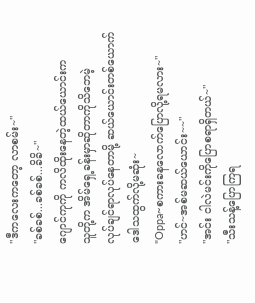"ဒီကလေးကတော့ လာစမ်း~"
"ခစ်ခစ်...ခစ်ခစ်...ခိခိ~"
ဂျောင်ကုကို ကလိထိုးနေတဲ့ထယ်ယောင်းက
သူတို့က အိမ်ရှေ့ခန်းမှာဆိုတာကိုသိဘေမဲ့
လုပ်ချင်ရာလုပ်နေတာမို့ ဆယ်ယောင်းတစ်ယောက်
ဒေါသထွက်လို့မဆုံး~
"Oppa~စကားခနလောက်ပြောလို့ရမလား~"
"ဟင်~အစ်မဆယ်ယောင်း~~"
"အင်း ငါလဲမင်းကိုပြောစရာရှိတယ်~"
"သီးသန့်ပြောကြရ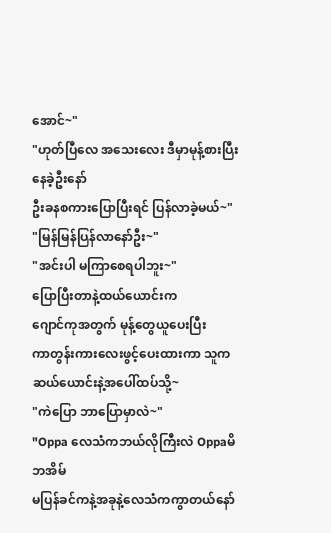အောင်~"
"ဟုတ်ပြီလေ အသေးလေး ဒီမှာမုန့်စားပြီးနေခဲ့ဦးနော်
ဦးခနစကားပြောပြီးရင် ပြန်လာခဲ့မယ်~"
"မြန်မြန်ပြန်လာနော်ဦး~"
"အင်းပါ မကြာစေရပါဘူး~"
ပြောပြီးတာနဲ့ထယ်ယောင်းက
ဂျောင်ကုအတွက် မုန့်တွေယူပေးပြီး
ကာတွန်းကားလေးဖွင့်ပေးထားကာ သူက
ဆယ်ယောင်းနဲ့အပေါ်ထပ်သို့~
"ကဲပြော ဘာပြောမှာလဲ~"
"Oppa လေသံကဘယ်လိုကြီးလဲ Oppaမိဘအိမ်
မပြန်ခင်ကနဲ့အခုနဲ့လေသံကကွာတယ်နော်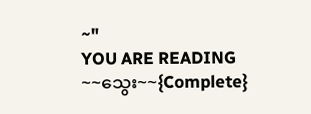~"
YOU ARE READING
~~သွေး~~{Complete}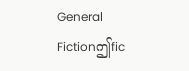General Fictionဤfic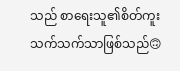သည် စာရေးသူ၏စိတ်ကူးသက်သက်သာဖြစ်သည်🙃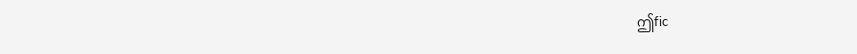ဤfic